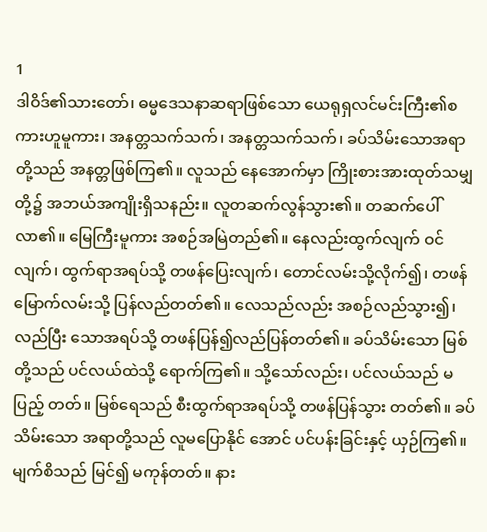1
ဒါဝိဒ်၏သားတော်၊ ဓမ္မဒေသနာဆရာဖြစ်သော ယေရုရှလင်မင်းကြီး၏စကားဟူမူကား၊ အနတ္တသက်သက်၊ အနတ္တသက်သက်၊ ခပ်သိမ်းသောအရာတို့သည် အနတ္တဖြစ်ကြ၏။ လူသည် နေအောက်မှာ ကြိုးစားအားထုတ်သမျှ တို့၌ အဘယ်အကျိုးရှိသနည်း။ လူတဆက်လွန်သွား၏။ တဆက်ပေါ်လာ၏။ မြေကြီးမူကား အစဉ်အမြဲတည်၏။ နေလည်းထွက်လျက် ဝင်လျက်၊ ထွက်ရာအရပ်သို့ တဖန်ပြေးလျက်၊ တောင်လမ်းသို့လိုက်၍၊ တဖန် မြောက်လမ်းသို့ ပြန်လည်တတ်၏။ လေသည်လည်း အစဉ်လည်သွား၍၊ လည်ပြီး သောအရပ်သို့ တဖန်ပြန်၍လည်ပြန်တတ်၏။ ခပ်သိမ်းသော မြစ်တို့သည် ပင်လယ်ထဲသို့ ရောက်ကြ၏။ သို့သော်လည်း၊ ပင်လယ်သည် မပြည့် တတ်။ မြစ်ရေသည် စီးထွက်ရာအရပ်သို့ တဖန်ပြန်သွား တတ်၏။ ခပ်သိမ်းသော အရာတို့သည် လူမပြောနိုင် အောင် ပင်ပန်းခြင်းနှင့် ယှဉ်ကြ၏။ မျက်စိသည် မြင်၍ မကုန်တတ်။ နား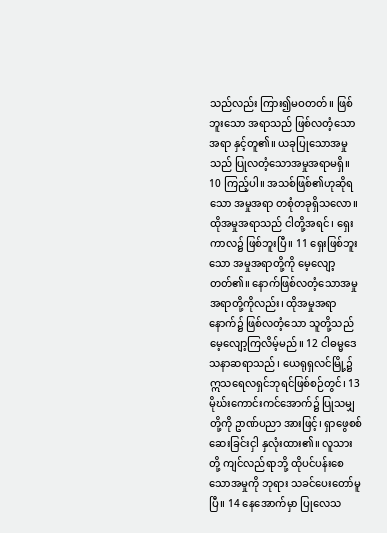သည်လည်း ကြား၍မဝတတ်။ ဖြစ်ဘူးသော အရာသည် ဖြစ်လတံ့သောအရာ နှင့်တူ၏။ ယခုပြုသောအမှုသည် ပြုလတံ့သောအမှုအရာမရှိ။ 10 ကြည့်ပါ။ အသစ်ဖြစ်၏ဟုဆိုရသော အမှုအရာ တစုံတခုရှိသလော။ ထိုအမှုအရာသည် ငါတို့အရင်၊ ရှေးကာလ၌ ဖြစ်ဘူးပြီ။ 11 ရှေးဖြစ်ဘူးသော အမှုအရာတို့ကို မေ့လျော့ တတ်၏။ နောက်ဖြစ်လတံ့သောအမှုအရာတို့ကိုလည်း၊ ထိုအမှုအရာနောက်၌ ဖြစ်လတံ့သော သူတို့သည် မေ့လျော့ကြလိမ့်မည်။ 12 ငါဓမ္မဒေသနာဆရာသည်၊ ယေရုရှလင်မြို့၌ ဣသရေလရှင်ဘုရင်ဖြစ်စဉ်တွင်၊ 13 မိုဃ်းကောင်းကင်အောက်၌ ပြုသမျှတို့ကို ဥာဏ်ပညာ အားဖြင့်၊ ရှာဖွေစစ်ဆေးခြင်းငှါ နှလုံးထား၏။ လူသား တို့ ကျင်လည်ရာဘို့ ထိုပင်ပန်းစေသောအမှုကို ဘုရား သခင်ပေးတော်မူပြီ။ 14 နေအောက်မှာ ပြုလေသ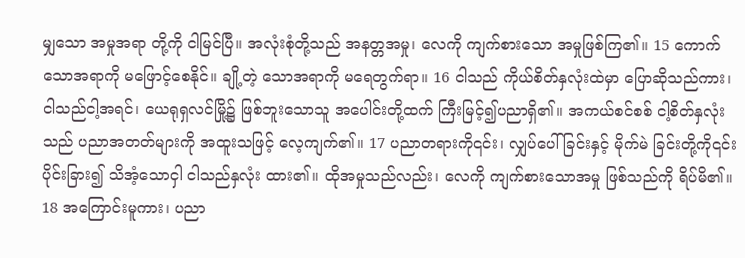မျှသော အမှုအရာ တို့ကို ငါမြင်ပြီ။ အလုံးစုံတို့သည် အနတ္တအမှု၊ လေကို ကျက်စားသော အမှုဖြစ်ကြ၏။ 15 ကောက်သောအရာကို မဖြောင့်စေနိုင်။ ချို့တဲ့ သောအရာကို မရေတွက်ရာ။ 16 ငါသည် ကိုယ်စိတ်နှလုံးထဲမှာ ပြောဆိုသည်ကား၊ ငါသည်ငါ့အရင်၊ ယေရုရှလင်မြို့၌ ဖြစ်ဘူးသောသူ အပေါင်းတို့ထက် ကြီးမြင့်၍ပညာရှိ၏။ အကယ်စင်စစ် ငါ့စိတ်နှလုံးသည် ပညာအတတ်များကို အထူးသဖြင့် လေ့ကျက်၏။ 17 ပညာတရားကို၎င်း၊ လျှပ်ပေါ်ခြင်းနှင့် မိုက်မဲ ခြင်းတို့ကို၎င်း ပိုင်းခြား၍ သိအံ့သောငှါ ငါသည်နှလုံး ထား၏။ ထိုအမှုသည်လည်း၊ လေကို ကျက်စားသောအမှု ဖြစ်သည်ကို ရိပ်မိ၏။ 18 အကြောင်းမူကား၊ ပညာ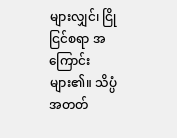များလျှင်၊ ငြိုငြင်စရာ အကြောင်းများ၏။ သိပ္ပံအတတ်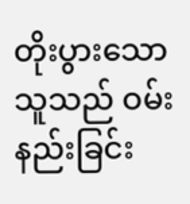တိုးပွားသောသူသည် ဝမ်းနည်းခြင်း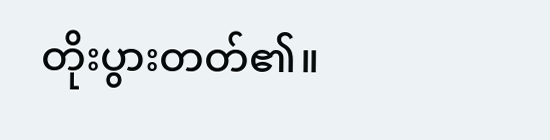တိုးပွားတတ်၏။